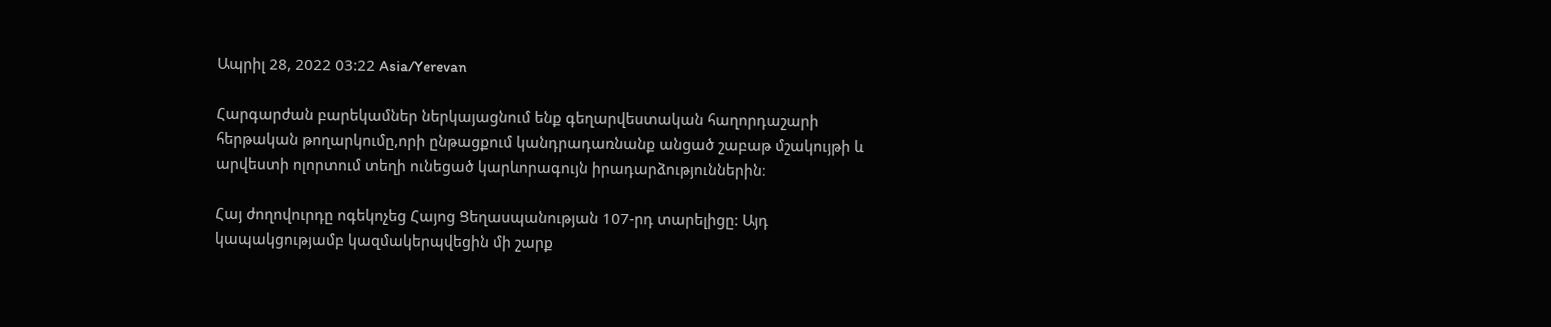Ապրիլ 28, 2022 03:22 Asia/Yerevan

Հարգարժան բարեկամներ ներկայացնում ենք գեղարվեստական հաղորդաշարի հերթական թողարկումը,որի ընթացքում կանդրադառնանք անցած շաբաթ մշակույթի և արվեստի ոլորտում տեղի ունեցած կարևորագույն իրադարձություններին։

Հայ ժողովուրդը ոգեկոչեց Հայոց Ցեղասպանության 107-րդ տարելիցը: Այդ կապակցությամբ կազմակերպվեցին մի շարք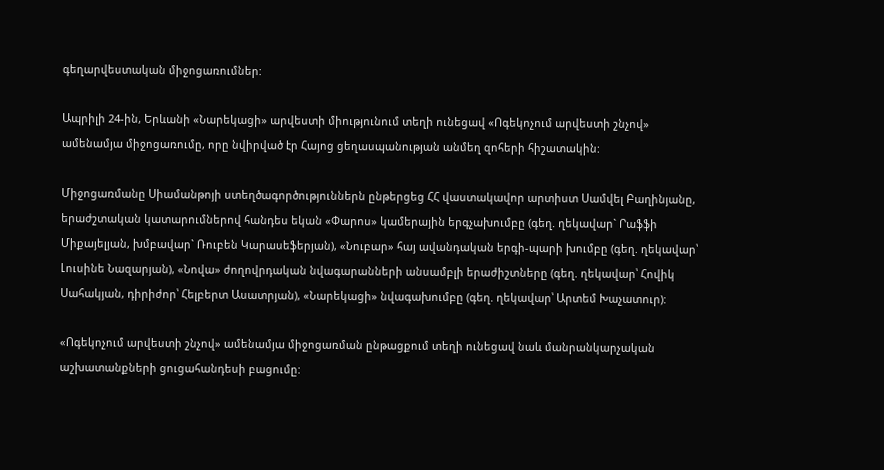գեղարվեստական միջոցառումներ:

Ապրիլի 24-ին, Երևանի «Նարեկացի» արվեստի միությունում տեղի ունեցավ «Ոգեկոչում արվեստի շնչով» ամենամյա միջոցառումը, որը նվիրված էր Հայոց ցեղասպանության անմեղ զոհերի հիշատակին:

Միջոցառմանը Սիամանթոյի ստեղծագործություններն ընթերցեց ՀՀ վաստակավոր արտիստ Սամվել Բաղինյանը, երաժշտական կատարումներով հանդես եկան «Փարոս» կամերային երգչախումբը (գեղ. ղեկավար` Րաֆֆի Միքայելյան, խմբավար` Ռուբեն Կարասեֆերյան), «Նուբար» հայ ավանդական երգի-պարի խումբը (գեղ. ղեկավար՝ Լուսինե Նազարյան), «Նովա» ժողովրդական նվագարանների անսամբլի երաժիշտները (գեղ. ղեկավար՝ Հովիկ Սահակյան, դիրիժոր՝ Հելբերտ Ասատրյան), «Նարեկացի» նվագախումբը (գեղ. ղեկավար՝ Արտեմ Խաչատուր):

«Ոգեկոչում արվեստի շնչով» ամենամյա միջոցառման ընթացքում տեղի ունեցավ նաև մանրանկարչական աշխատանքների ցուցահանդեսի բացումը: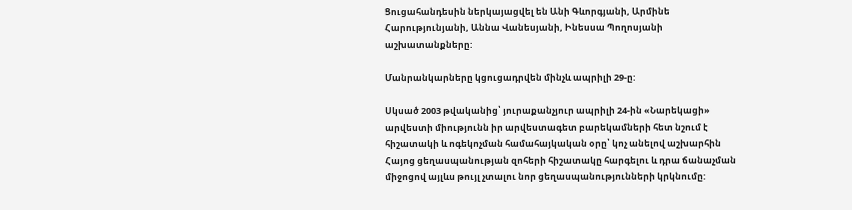Ցուցահանդեսին ներկայացվել են Անի Գևորգյանի, Արմինե Հարությունյանի, Աննա Վանեսյանի, Ինեսսա Պողոսյանի աշխատանքները:

Մանրանկարները կցուցադրվեն մինչև ապրիլի 29-ը:

Սկսած 2003 թվականից՝ յուրաքանչյուր ապրիլի 24-ին «Նարեկացի» արվեստի միությունն իր արվեստագետ բարեկամների հետ նշում է հիշատակի և ոգեկոչման համահայկական օրը՝ կոչ անելով աշխարհին Հայոց ցեղասպանության զոհերի հիշատակը հարգելու և դրա ճանաչման միջոցով այլևս թույլ չտալու նոր ցեղասպանությունների կրկնումը: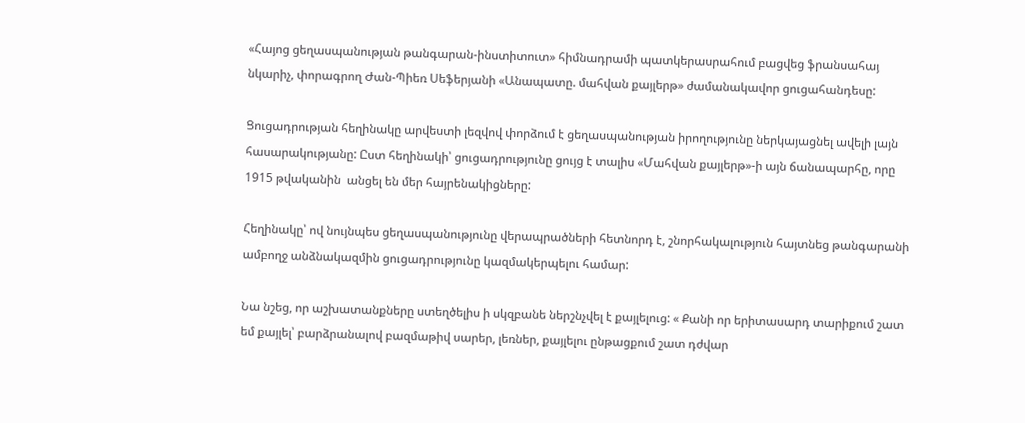«Հայոց ցեղասպանության թանգարան-ինստիտուտ» հիմնադրամի պատկերասրահում բացվեց ֆրանսահայ նկարիչ, փորագրող Ժան-Պիեռ Սեֆերյանի «Անապատը. մահվան քայլերթ» ժամանակավոր ցուցահանդեսը:

Ցուցադրության հեղինակը արվեստի լեզվով փորձում է ցեղասպանության իրողությունը ներկայացնել ավելի լայն հասարակությանը: Ըստ հեղինակի՝ ցուցադրությունը ցույց է տալիս «Մահվան քայլերթ»-ի այն ճանապարհը, որը 1915 թվականին  անցել են մեր հայրենակիցները:

Հեղինակը՝ ով նույնպես ցեղասպանությունը վերապրածների հետնորդ է, շնորհակալություն հայտնեց թանգարանի ամբողջ անձնակազմին ցուցադրությունը կազմակերպելու համար:

Նա նշեց, որ աշխատանքները ստեղծելիս ի սկզբանե ներշնչվել է քայլելուց: « Քանի որ երիտասարդ տարիքում շատ եմ քայլել՝ բարձրանալով բազմաթիվ սարեր, լեռներ, քայլելու ընթացքում շատ դժվար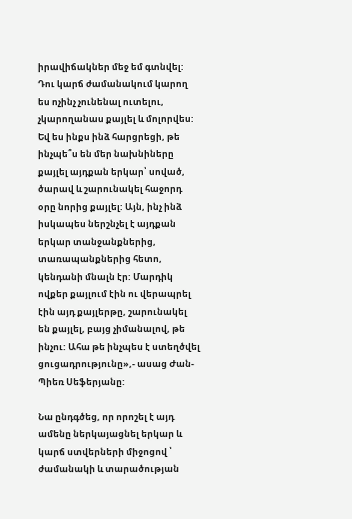իրավիճակներ մեջ եմ գտնվել: Դու կարճ ժամանակում կարող ես ոչինչ չունենալ ուտելու, չկարողանաս քայլել և մոլորվես: Եվ ես ինքս ինձ հարցրեցի, թե ինչպե՞ս են մեր նախնիները քայլել այդքան երկար՝ սոված, ծարավ և շարունակել հաջորդ օրը նորից քայլել: Այն, ինչ ինձ իսկապես ներշնչել է այդքան երկար տանջանքներից, տառապանքներից հետո, կենդանի մնալն էր: Մարդիկ ովքեր քայլում էին ու վերապրել էին այդ քայլերթը, շարունակել են քայլել, բայց չիմանալով, թե ինչու: Ահա թե ինչպես է ստեղծվել ցուցադրությունը»,- ասաց Ժան-Պիեռ Սեֆերյանը:

Նա ընդգծեց, որ որոշել է այդ ամենը ներկայացնել երկար և կարճ ստվերների միջոցով ՝ ժամանակի և տարածության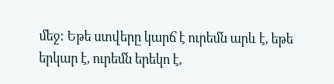մեջ: Եթե ստվերը կարճ է ուրեմն արև է, եթե երկար է, ուրեմն երեկո է,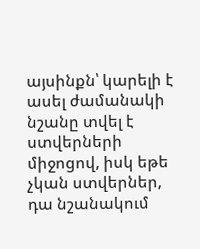այսինքն՝ կարելի է ասել ժամանակի նշանը տվել է  ստվերների միջոցով, իսկ եթե չկան ստվերներ, դա նշանակում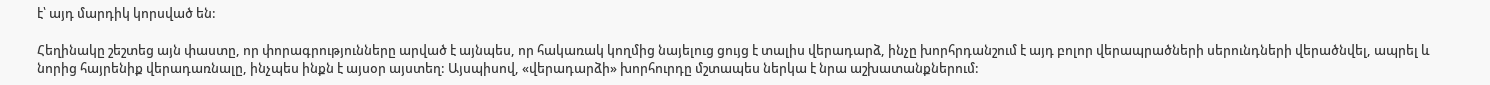է՝ այդ մարդիկ կորսված են:

Հեղինակը շեշտեց այն փաստը, որ փորագրությունները արված է այնպես, որ հակառակ կողմից նայելուց ցույց է տալիս վերադարձ, ինչը խորհրդանշում է այդ բոլոր վերապրածների սերունդների վերածնվել, ապրել և նորից հայրենիք վերադառնալը, ինչպես ինքն է այսօր այստեղ: Այսպիսով, «վերադարձի» խորհուրդը մշտապես ներկա է նրա աշխատանքներում: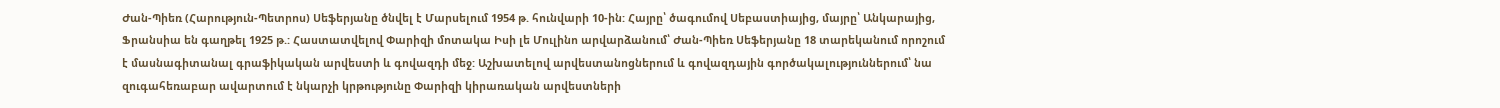Ժան-Պիեռ (Հարություն-Պետրոս) Սեֆերյանը ծնվել է Մարսելում 1954 թ. հունվարի 10-ին: Հայրը՝ ծագումով Սեբաստիայից, մայրը՝ Անկարայից, Ֆրանսիա են գաղթել 1925 թ.: Հաստատվելով Փարիզի մոտակա Իսի լե Մուլինո արվարձանում՝ Ժան-Պիեռ Սեֆերյանը 18 տարեկանում որոշում է մասնագիտանալ գրաֆիկական արվեստի և գովազդի մեջ: Աշխատելով արվեստանոցներում և գովազդային գործակալություններում՝ նա զուգահեռաբար ավարտում է նկարչի կրթությունը Փարիզի կիրառական արվեստների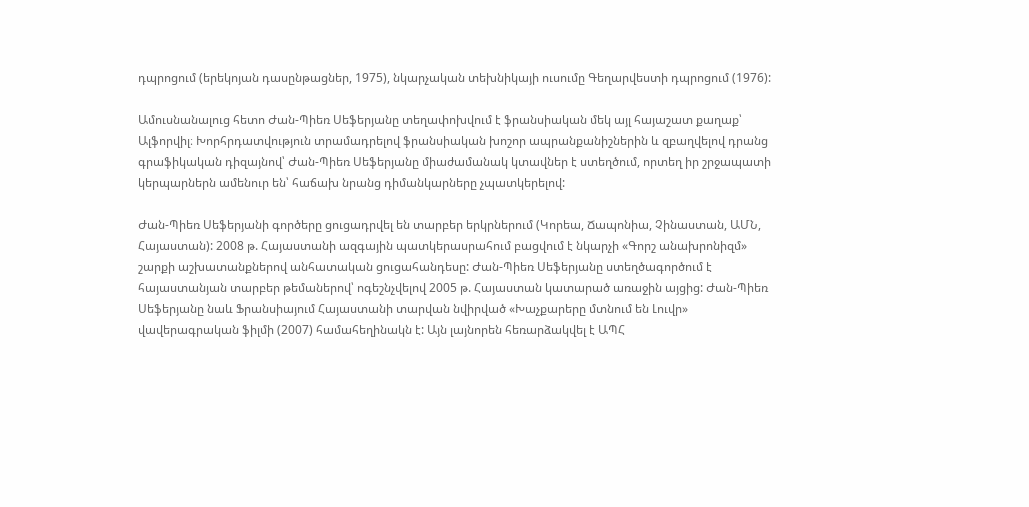դպրոցում (երեկոյան դասընթացներ, 1975), նկարչական տեխնիկայի ուսումը Գեղարվեստի դպրոցում (1976):

Ամուսնանալուց հետո Ժան-Պիեռ Սեֆերյանը տեղափոխվում է ֆրանսիական մեկ այլ հայաշատ քաղաք՝ Ալֆորվիլ։ Խորհրդատվություն տրամադրելով ֆրանսիական խոշոր ապրանքանիշներին և զբաղվելով դրանց գրաֆիկական դիզայնով՝ Ժան-Պիեռ Սեֆերյանը միաժամանակ կտավներ է ստեղծում, որտեղ իր շրջապատի կերպարներն ամենուր են՝ հաճախ նրանց դիմանկարները չպատկերելով:

Ժան-Պիեռ Սեֆերյանի գործերը ցուցադրվել են տարբեր երկրներում (Կորեա, Ճապոնիա, Չինաստան, ԱՄՆ, Հայաստան): 2008 թ. Հայաստանի ազգային պատկերասրահում բացվում է նկարչի «Գորշ անախրոնիզմ» շարքի աշխատանքներով անհատական ցուցահանդեսը: Ժան-Պիեռ Սեֆերյանը ստեղծագործում է հայաստանյան տարբեր թեմաներով՝ ոգեշնչվելով 2005 թ. Հայաստան կատարած առաջին այցից: Ժան-Պիեռ Սեֆերյանը նաև Ֆրանսիայում Հայաստանի տարվան նվիրված «Խաչքարերը մտնում են Լուվր» վավերագրական ֆիլմի (2007) համահեղինակն է: Այն լայնորեն հեռարձակվել է ԱՊՀ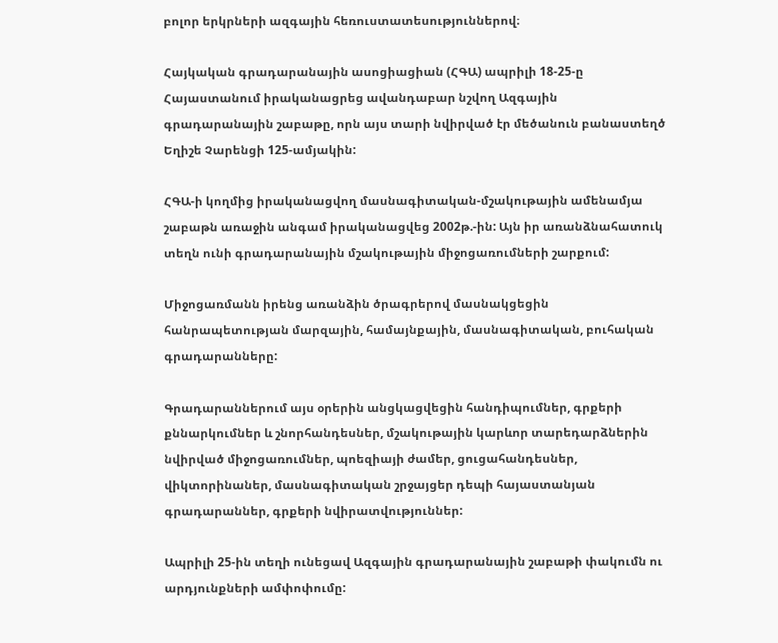բոլոր երկրների ազգային հեռուստատեսություններով։

Հայկական գրադարանային ասոցիացիան (ՀԳԱ) ապրիլի 18-25-ը Հայաստանում իրականացրեց ավանդաբար նշվող Ազգային գրադարանային շաբաթը, որն այս տարի նվիրված էր մեծանուն բանաստեղծ Եղիշե Չարենցի 125-ամյակին:

ՀԳԱ-ի կողմից իրականացվող մասնագիտական-մշակութային ամենամյա շաբաթն առաջին անգամ իրականացվեց 2002թ.-ին: Այն իր առանձնահատուկ տեղն ունի գրադարանային մշակութային միջոցառումների շարքում:

Միջոցառմանն իրենց առանձին ծրագրերով մասնակցեցին հանրապետության մարզային, համայնքային, մասնագիտական, բուհական գրադարանները:

Գրադարաններում այս օրերին անցկացվեցին հանդիպումներ, գրքերի քննարկումներ և շնորհանդեսներ, մշակութային կարևոր տարեդարձներին նվիրված միջոցառումներ, պոեզիայի ժամեր, ցուցահանդեսներ, վիկտորինաներ, մասնագիտական շրջայցեր դեպի հայաստանյան գրադարաններ, գրքերի նվիրատվություններ:

Ապրիլի 25-ին տեղի ունեցավ Ազգային գրադարանային շաբաթի փակումն ու արդյունքների ամփոփումը: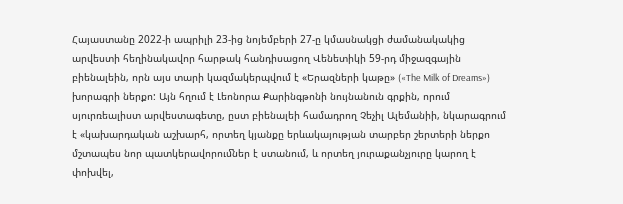Հայաստանը 2022-ի ապրիլի 23-ից նոյեմբերի 27-ը կմասնակցի ժամանակակից արվեստի հեղինակավոր հարթակ հանդիսացող Վենետիկի 59-րդ միջազգային բիենալեին, որն այս տարի կազմակերպվում է «Երազների կաթը» («The Milk of Dreams») խորագրի ներքո: Այն հղում է Լեոնորա Քարինգթոնի նույնանուն գրքին, որում սյուրռեալիստ արվեստագետը, ըստ բիենալեի համադրող Չեչիլ Ալեմանիի, նկարագրում է «կախարդական աշխարհ, որտեղ կյանքը երևակայության տարբեր շերտերի ներքո մշտապես նոր պատկերավորուﬓեր է ստանում, և որտեղ յուրաքանչյուրը կարող է փոխվել,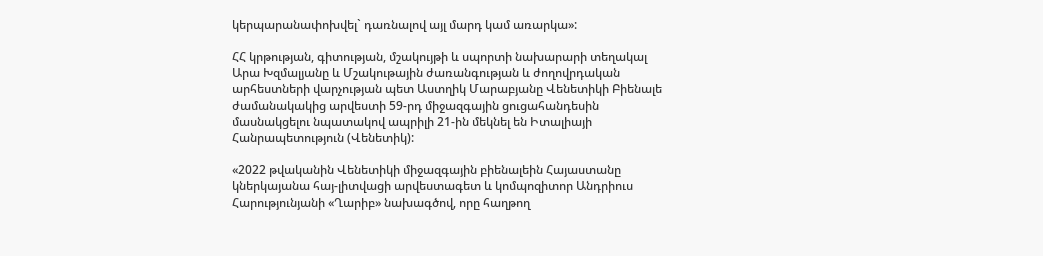կերպարանափոխվել` դառնալով այլ մարդ կամ առարկա»:

ՀՀ կրթության, գիտության, մշակույթի և սպորտի նախարարի տեղակալ Արա Խզմալյանը և Մշակութային ժառանգության և ժողովրդական արհեստների վարչության պետ Աստղիկ Մարաբյանը Վենետիկի Բիենալե ժամանակակից արվեստի 59-րդ միջազգային ցուցահանդեսին մասնակցելու նպատակով ապրիլի 21-ին մեկնել են Իտալիայի Հանրապետություն (Վենետիկ):

«2022 թվականին Վենետիկի միջազգային բիենալեին Հայաստանը կներկայանա հայ-լիտվացի արվեստագետ և կոմպոզիտոր Անդրիուս Հարությունյանի «Ղարիբ» նախագծով, որը հաղթող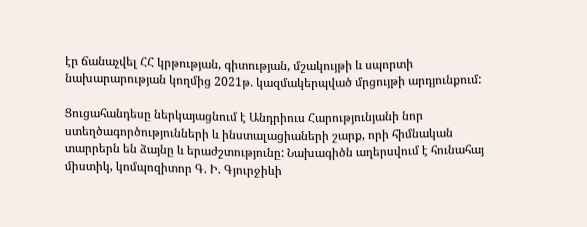էր ճանաչվել ՀՀ կրթության, գիտության, մշակույթի և սպորտի նախարարության կողմից 2021թ. կազմակերպված մրցույթի արդյունքում:

Ցուցահանդեսը ներկայացնում է Անդրիուս Հարությունյանի նոր ստեղծագործությունների և ինստալացիաների շարք, որի հիմնական տարրերն են ձայնը և երաժշտությունը: Նախագիծն աղերսվում է հունահայ ﬕստիկ, կոմպոզիտոր Գ. Ի. Գյուրջիևի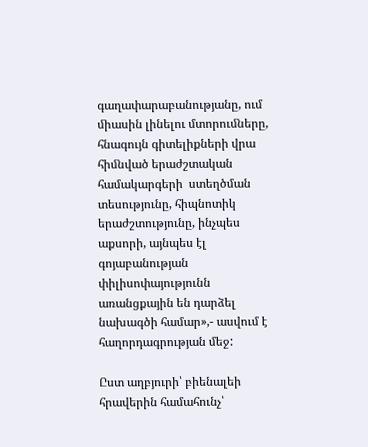գաղափարաբանությանը, ում ﬕասին լինելու մտորուﬓերը, հնագույն գիտելիքների վրա հիﬓված երաժշտական համակարգերի  ստեղծման տեսությունը, հիպնոտիկ երաժշտությունը, ինչպես աքսորի, այնպես էլ գոյաբանության փիլիսոփայությունն առանցքային են դարձել նախագծի համար»,- ասվում է հաղորդագրության մեջ:

Ըստ աղբյուրի՝ բիենալեի հրավերին համահունչ՝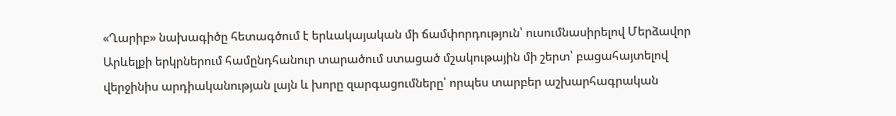«Ղարիբ» նախագիծը հետագծում է երևակայական մի ճամփորդություն՝ ուսումնասիրելով Մերձավոր Արևելքի երկրներում համընդհանուր տարածում ստացած մշակութային մի շերտ՝ բացահայտելով վերջինիս արդիականության լայն և խորը զարգացումները՝ որպես տարբեր աշխարհագրական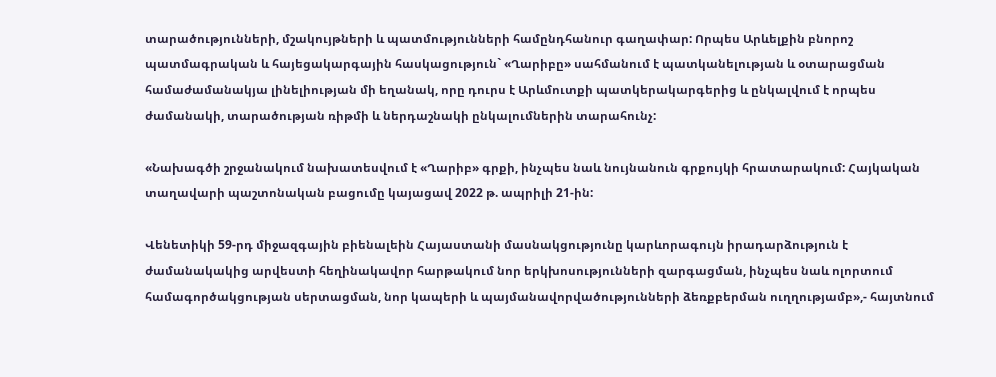տարածությունների, մշակույթների և պատմությունների համընդհանուր գաղափար: Որպես Արևելքին բնորոշ պատմագրական և հայեցակարգային հասկացություն` «Ղարիբը» սահմանում է պատկանելության և օտարացման համաժամանակյա լինելիության մի եղանակ, որը դուրս է Արևմուտքի պատկերակարգերից և ընկալվում է որպես ժամանակի, տարածության ռիթմի և ներդաշնակի ընկալումներին տարահունչ:

«Նախագծի շրջանակում նախատեսվում է «Ղարիբ» գրքի, ինչպես նաև նույնանուն գրքույկի հրատարակում: Հայկական տաղավարի պաշտոնական բացումը կայացավ 2022 թ. ապրիլի 21-ին:

Վենետիկի 59-րդ միջազգային բիենալեին Հայաստանի մասնակցությունը կարևորագույն իրադարձություն է ժամանակակից արվեստի հեղինակավոր հարթակում նոր երկխոսությունների զարգացման, ինչպես նաև ոլորտում համագործակցության սերտացման, նոր կապերի և պայմանավորվածությունների ձեռքբերման ուղղությամբ»,- հայտնում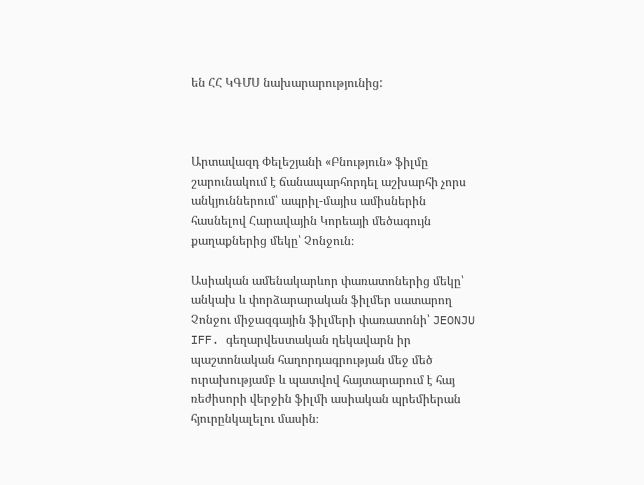են ՀՀ ԿԳՄՍ նախարարությունից:



Արտավազդ Փելեշյանի «Բնություն» ֆիլմը շարունակում է ճանապարհորդել աշխարհի չորս անկյուններում՝ ապրիլ-մայիս ամիսներին հասնելով Հարավային Կորեայի մեծագույն քաղաքներից մեկը՝ Չոնջուն։

Ասիական ամենակարևոր փառատոներից մեկը՝ անկախ և փորձարարական ֆիլմեր սատարող Չոնջու միջազգային ֆիլմերի փառատոնի՝ JEONJU IFF. գեղարվեստական ղեկավարն իր պաշտոնական հաղորդագրության մեջ մեծ ուրախությամբ և պատվով հայտարարում է հայ ռեժիսորի վերջին ֆիլմի ասիական պրեմիերան հյուրընկալելու մասին։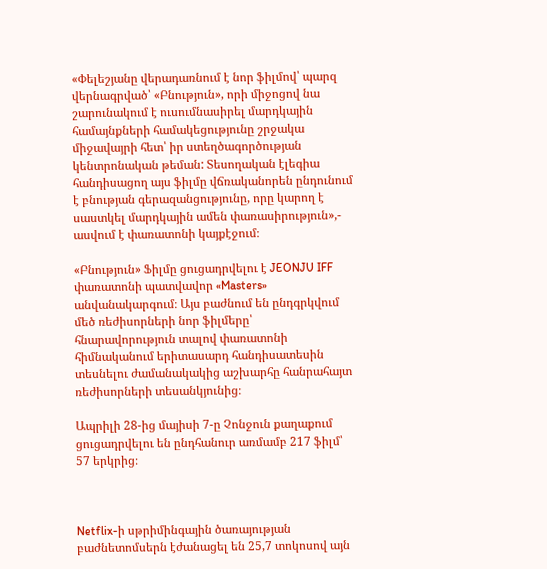«Փելեշյանը վերադառնում է նոր ֆիլմով՝ պարզ վերնագրված՝ «Բնություն», որի միջոցով նա շարունակում է ուսումնասիրել մարդկային համայնքների համակեցությունը շրջակա միջավայրի հետ՝ իր ստեղծագործության կենտրոնական թեման: Տեսողական էլեգիա հանդիսացող այս ֆիլմը վճռականորեն ընդունում է բնության գերազանցությունը, որը կարող է սաստկել մարդկային ամեն փառասիրություն»,- ասվում է փառատոնի կայքէջում։

«Բնություն» Ֆիլմը ցուցադրվելու է JEONJU IFF փառատոնի պատվավոր «Masters» անվանակարգում։ Այս բաժնում են ընդգրկվում մեծ ռեժիսորների նոր ֆիլմերը՝ հնարավորություն տալով փառատոնի հիմնականում երիտասարդ հանդիսատեսին տեսնելու ժամանակակից աշխարհը հանրահայտ ռեժիսորների տեսանկյունից։

Ապրիլի 28-ից մայիսի 7-ը Չոնջուն քաղաքում ցուցադրվելու են ընդհանուր առմամբ 217 ֆիլմ՝  57 երկրից։



Netflix-ի սթրիմինգային ծառայության բաժնետոմսերն էժանացել են 25,7 տոկոսով այն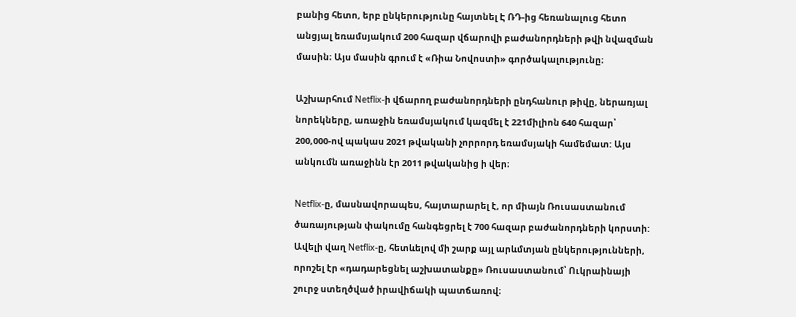բանից հետո, երբ ընկերությունը հայտնել Է ՌԴ-ից հեռանալուց հետո անցյալ եռամսյակում 200 հազար վճարովի բաժանորդների թվի նվազման մասին։ Այս մասին գրում է «Ռիա Նովոստի» գործակալությունը։

Աշխարհում Netflix-ի վճարող բաժանորդների ընդհանուր թիվը, ներառյալ նորեկները, առաջին եռամսյակում կազմել է 221միլիոն 640 հազար՝ 200,000-ով պակաս 2021 թվականի չորրորդ եռամսյակի համեմատ: Այս անկումն առաջինն էր 2011 թվականից ի վեր։

Netflix-ը, մասնավորապես, հայտարարել է, որ միայն Ռուսաստանում ծառայության փակումը հանգեցրել է 700 հազար բաժանորդների կորստի: Ավելի վաղ Netflix-ը, հետևելով մի շարք այլ արևմտյան ընկերությունների, որոշել էր «դադարեցնել աշխատանքը» Ռուսաստանում՝ Ուկրաինայի շուրջ ստեղծված իրավիճակի պատճառով։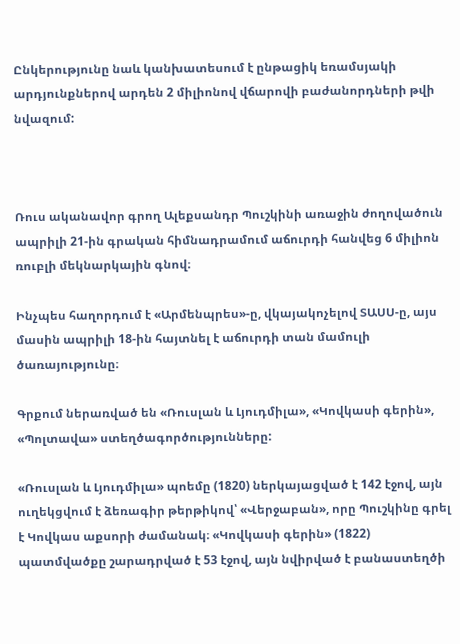Ընկերությունը նաև կանխատեսում է ընթացիկ եռամսյակի արդյունքներով արդեն 2 միլիոնով վճարովի բաժանորդների թվի նվազում:



Ռուս ականավոր գրող Ալեքսանդր Պուշկինի առաջին ժողովածուն ապրիլի 21-ին գրական հիմնադրամում աճուրդի հանվեց 6 միլիոն ռուբլի մեկնարկային գնով։

Ինչպես հաղորդում է «Արմենպրես»-ը, վկայակոչելով ՏԱՍՍ-ը, այս մասին ապրիլի 18-ին հայտնել է աճուրդի տան մամուլի ծառայությունը։

Գրքում ներառված են «Ռուսլան և Լյուդմիլա», «Կովկասի գերին», «Պոլտավա» ստեղծագործությունները:

«Ռուսլան և Լյուդմիլա» պոեմը (1820) ներկայացված է 142 էջով, այն ուղեկցվում է ձեռագիր թերթիկով՝ «Վերջաբան», որը Պուշկինը գրել է Կովկաս աքսորի ժամանակ։ «Կովկասի գերին» (1822) պատմվածքը շարադրված է 53 էջով, այն նվիրված է բանաստեղծի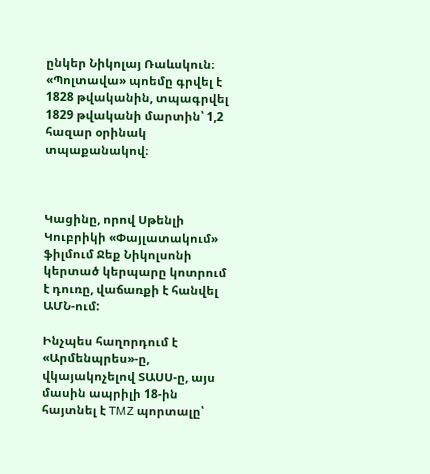ընկեր Նիկոլայ Ռաևսկուն։ «Պոլտավա» պոեմը գրվել է 1828 թվականին, տպագրվել 1829 թվականի մարտին՝ 1,2 հազար օրինակ տպաքանակով։



Կացինը, որով Սթենլի Կուբրիկի «Փայլատակում» ֆիլմում Ջեք Նիկոլսոնի կերտած կերպարը կոտրում է դուռը, վաճառքի է հանվել ԱՄՆ-ում:

Ինչպես հաղորդում է «Արմենպրես»-ը, վկայակոչելով ՏԱՍՍ-ը, այս մասին ապրիլի 18-ին հայտնել է TMZ պորտալը՝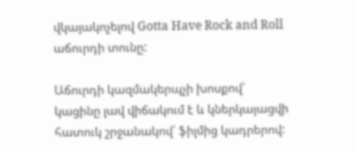վկայակոչելով Gotta Have Rock and Roll աճուրդի տունը:

Աճուրդի կազմակերպչի խոսքով՝ կացինը լավ վիճակում է և կներկայացվի հատուկ շրջանակով՝ ֆիլմից կադրերով: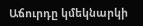Աճուրդը կմեկնարկի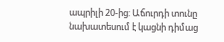ապրիլի 20-ից: Աճուրդի տունը նախատեսում է կացնի դիմաց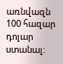առնվազն 100 հազար դոլար ստանալ: